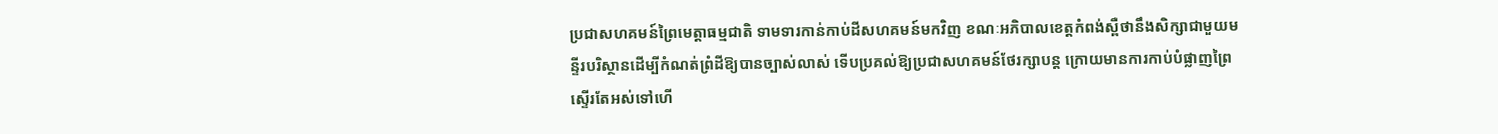ប្រជាសហគមន៍ព្រៃមេត្តាធម្មជាតិ ទាមទារកាន់កាប់ដីសហគមន៍មកវិញ ខណៈអភិបាលខេត្តកំពង់ស្ពឺថានឹងសិក្សាជាមួយមន្ទីរបរិស្ថានដើម្បីកំណត់ព្រំដីឱ្យបានច្បាស់លាស់ ទើបប្រគល់ឱ្យប្រជាសហគមន៍ថែរក្សាបន្ត ក្រោយមានការកាប់បំផ្លាញព្រៃស្ទើរតែអស់ទៅហើ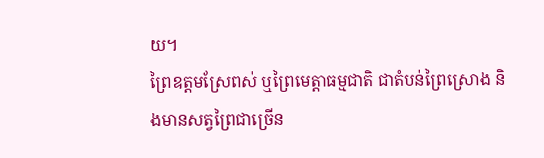យ។
ព្រៃឧត្តមស្រែពស់ ឬព្រៃមេត្តាធម្មជាតិ ជាតំបន់ព្រៃស្រោង និងមានសត្វព្រៃជាច្រើន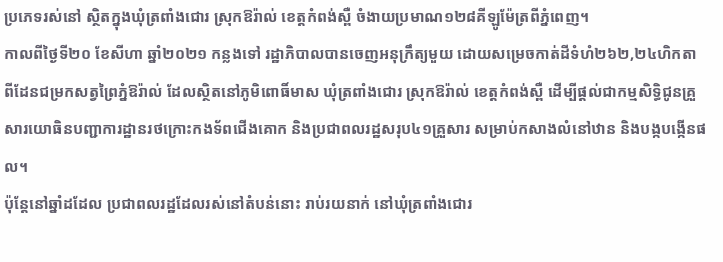ប្រភេទរស់នៅ ស្ថិតក្នុងឃុំត្រពាំងជោរ ស្រុកឱរ៉ាល់ ខេត្តកំពង់ស្ពឺ ចំងាយប្រមាណ១២៨គីឡូម៉ែត្រពីភ្នំពេញ។
កាលពីថ្ងៃទី២០ ខែសីហា ឆ្នាំ២០២១ កន្លងទៅ រដ្ឋាភិបាលបានចេញអនុក្រឹត្យមួយ ដោយសម្រេចកាត់ដីទំហំ២៦២,២៤ហិកតា ពីដែនជម្រកសត្វព្រៃភ្នំឱរ៉ាល់ ដែលស្ថិតនៅភូមិពោធិ៍មាស ឃុំត្រពាំងជោរ ស្រុកឱរ៉ាល់ ខេត្តកំពង់ស្ពឺ ដើម្បីផ្ដល់ជាកម្មសិទ្ធិជូនគ្រួសារយោធិនបញ្ជាការដ្ឋានរថក្រោះកងទ័ពជើងគោក និងប្រជាពលរដ្ឋសរុប៤១គ្រួសារ សម្រាប់កសាងលំនៅឋាន និងបង្កបង្កើនផល។
ប៉ុន្តែនៅឆ្នាំដដែល ប្រជាពលរដ្ឋដែលរស់នៅតំបន់នោះ រាប់រយនាក់ នៅឃុំត្រពាំងជោរ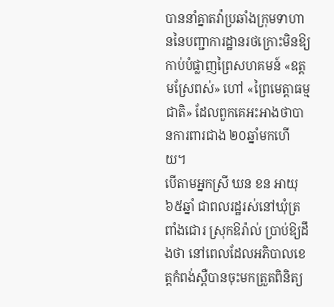បាននាំគ្នាតវ៉ាប្រឆាំងក្រុមទាហាននៃបញ្ជាការដ្ឋានរថក្រោះមិនឱ្យកាប់បំផ្លាញព្រៃសហគមន៍ «ឧត្ដមស្រែពស់» ហៅ «ព្រៃមេត្តាធម្មជាតិ» ដែលពួកគេអះអាងថាបានការពារជាង ២០ឆ្នាំមកហើយ។
បើតាមអ្នកស្រី ឃន ខន អាយុ៦៥ឆ្នាំ ជាពលរដ្ឋរស់នៅឃុំត្រពាំងជោរ ស្រុកឱរ៉ាល់ ប្រាប់ឱ្យដឹងថា នៅពេលដែលអភិបាលខេត្តកំពង់ស្ពឺបានចុះមកត្រួតពិនិត្យ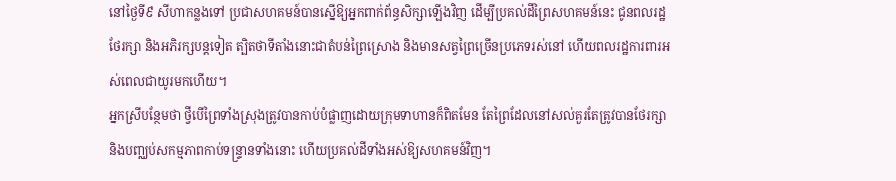នៅថ្ងៃទី៩ សីហាកន្លងទៅ ប្រជាសហគមន៍បានស្នើឱ្យអ្នកពាក់ព័ន្ធសិក្សាឡើងវិញ ដើម្បីប្រគល់ដីព្រៃសហគមន៍នេះ ជូនពលរដ្ឋថែរក្សា និងអភិរក្សបន្តទៀត ត្បិតថាទីតាំងនោះជាតំបន់ព្រៃស្រោង និងមានសត្វព្រៃច្រើនប្រភេទរស់នៅ ហើយពលរដ្ឋការពារអស់ពេលជាយូរមកហើយ។
អ្នកស្រីបន្ថែមថា ថ្វីបើព្រៃទាំងស្រុងត្រូវបានកាប់បំផ្លាញដោយក្រុមទាហានក៏ពិតមែន តែព្រៃដែលនៅសល់គួរតែត្រូវបានថែរក្សា និងបញ្ឈប់សកម្មភាពកាប់ទន្ទ្រានទាំងនោះ ហើយប្រគល់ដីទាំងអស់ឱ្យសហគមន៍វិញ។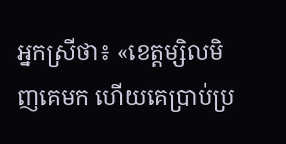អ្នកស្រីថា៖ «ខេត្តម្សិលមិញគេមក ហើយគេប្រាប់ប្រ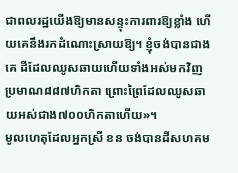ជាពលរដ្ឋយើងឱ្យមានសន្ទុះការពារឱ្យខ្លាំង ហើយគេនឹងរកដំណោះស្រាយឱ្យ។ ខ្ញុំចង់បានជាងគេ ដីដែលឈូសឆាយហើយទាំងអស់មកវិញប្រមាណ៨៨៧ហិកតា ព្រោះព្រៃដែលឈូសឆាយអស់ជាង៧០០ហិកតាហើយ»។
មូលហេតុដែលអ្នកស្រី ខន ចង់បានដីសហគម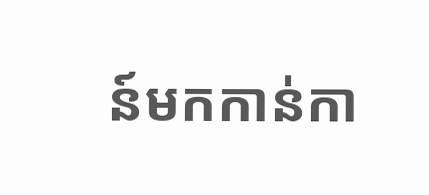ន៍មកកាន់កា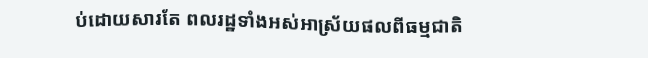ប់ដោយសារតែ ពលរដ្ឋទាំងអស់អាស្រ័យផលពីធម្មជាតិ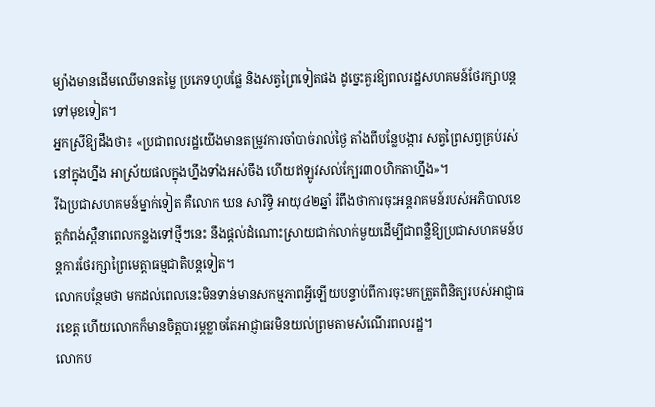ម្យ៉ាងមានដើមឈើមានតម្លៃ ប្រភេទហូបផ្លែ និងសត្វព្រៃទៀតផង ដូច្នេះគួរឱ្យពលរដ្ឋសហគមន៍ថែរក្សាបន្តទៅមុខទៀត។
អ្នកស្រីឱ្យដឹងថា៖ «ប្រជាពលរដ្ឋយើងមានតម្រូវការចាំបាច់រាល់ថ្ងៃ តាំងពីបន្លែបង្ការ សត្វព្រៃសព្វគ្រប់រស់នៅក្នុងហ្នឹង អាស្រ័យផលក្នុងហ្នឹងទាំងអស់ចឹង ហើយឥឡូវសល់ក្បែរ៣០ហិកតាហ្នឹង»។
រីឯប្រជាសហគមន៍ម្នាក់ទៀត គឺលោក ឃន សារិទ្ធិ អាយុ៤២ឆ្នាំ រំពឹងថាការចុះអន្តរាគមន៍របស់អភិបាលខេត្តកំពង់ស្ពឺនាពេលកន្លងទៅថ្មីៗនេះ នឹងផ្ដល់ដំណោះស្រាយជាក់លាក់មួយដើម្បីជាពន្លឺឱ្យប្រជាសហគមន៍បន្តការថែរក្សាព្រៃមេត្តាធម្មជាតិបន្តទៀត។
លោកបន្ថែមថា មកដល់ពេលនេះមិនទាន់មានសកម្មភាពអ្វីឡើយបន្ទាប់ពីការចុះមកត្រួតពិនិត្យរបស់អាជ្ញាធរខេត្ត ហើយលោកក៏មានចិត្តបារម្ភខ្លាចតែអាជ្ញាធរមិនយល់ព្រមតាមសំណើរពលរដ្ឋ។
លោកប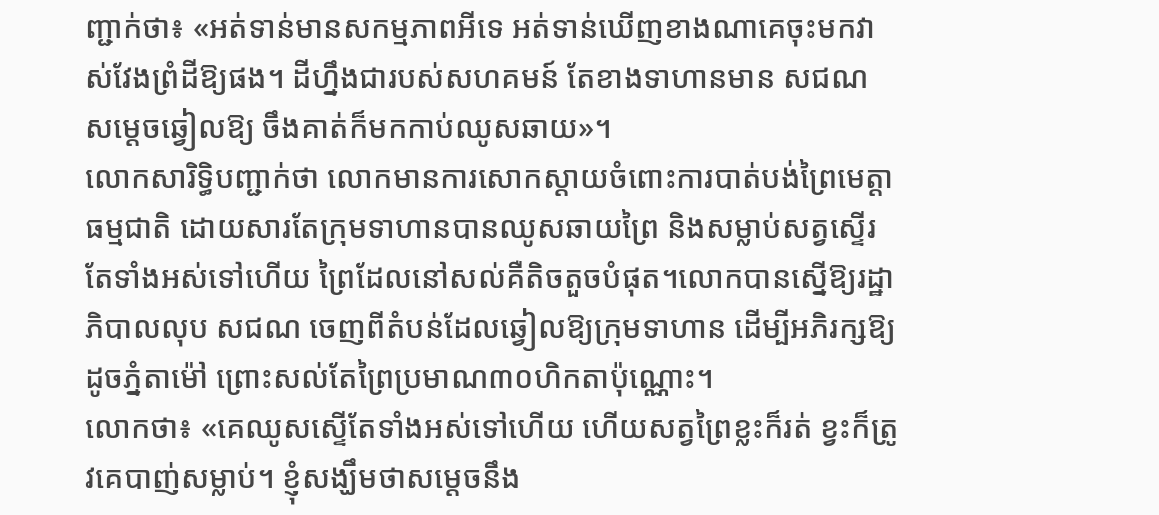ញ្ជាក់ថា៖ «អត់ទាន់មានសកម្មភាពអីទេ អត់ទាន់ឃើញខាងណាគេចុះមកវាស់វែងព្រំដីឱ្យផង។ ដីហ្នឹងជារបស់សហគមន៍ តែខាងទាហានមាន សជណ សម្ដេចឆ្វៀលឱ្យ ចឹងគាត់ក៏មកកាប់ឈូសឆាយ»។
លោកសារិទ្ធិបញ្ជាក់ថា លោកមានការសោកស្ដាយចំពោះការបាត់បង់ព្រៃមេត្តាធម្មជាតិ ដោយសារតែក្រុមទាហានបានឈូសឆាយព្រៃ និងសម្លាប់សត្វស្ទើរតែទាំងអស់ទៅហើយ ព្រៃដែលនៅសល់គឺតិចតួចបំផុត។លោកបានស្នើឱ្យរដ្ឋាភិបាលលុប សជណ ចេញពីតំបន់ដែលឆ្វៀលឱ្យក្រុមទាហាន ដើម្បីអភិរក្សឱ្យដូចភ្នំតាម៉ៅ ព្រោះសល់តែព្រៃប្រមាណ៣០ហិកតាប៉ុណ្ណោះ។
លោកថា៖ «គេឈូសស្ទើតែទាំងអស់ទៅហើយ ហើយសត្វព្រៃខ្លះក៏រត់ ខ្វះក៏ត្រូវគេបាញ់សម្លាប់។ ខ្ញុំសង្ឃឹមថាសម្ដេចនឹង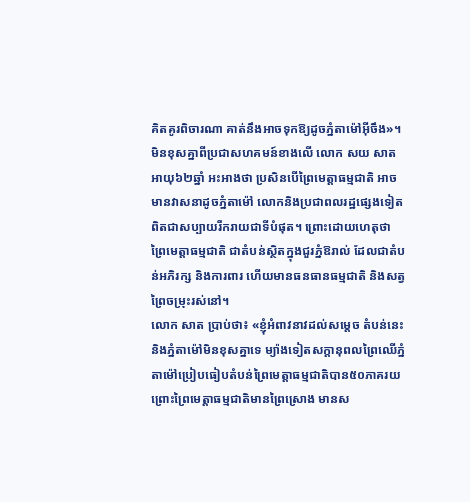គិតគូរពិចារណា គាត់នឹងអាចទុកឱ្យដូចភ្នំតាម៉ៅអ៊ីចឹង»។
មិនខុសគ្នាពីប្រជាសហគមន៍ខាងលើ លោក សយ សាត អាយុ៦២ឆ្នាំ អះអាងថា ប្រសិនបើព្រៃមេត្តាធម្មជាតិ អាចមានវាសនាដូចភ្នំតាម៉ៅ លោកនិងប្រជាពលរដ្ឋផ្សេងទៀត ពិតជាសប្បាយរីករាយជាទីបំផុត។ ព្រោះដោយហេតុថា ព្រៃមេត្តាធម្មជាតិ ជាតំបន់ស្ថិតក្នុងជួរភ្នំឱរាល់ ដែលជាតំបន់អភិរក្ស និងការពារ ហើយមានធនធានធម្មជាតិ និងសត្វព្រៃចម្រុះរស់នៅ។
លោក សាត ប្រាប់ថា៖ «ខ្ញុំអំពាវនាវដល់សម្ដេច តំបន់នេះនិងភ្នំតាម៉ៅមិនខុសគ្នាទេ ម្យ៉ាងទៀតសក្តានុពលព្រៃឈើភ្នំតាម៉ៅប្រៀបធៀបតំបន់ព្រៃមេត្តាធម្មជាតិបាន៥០ភាគរយ ព្រោះព្រៃមេត្តាធម្មជាតិមានព្រៃស្រោង មានស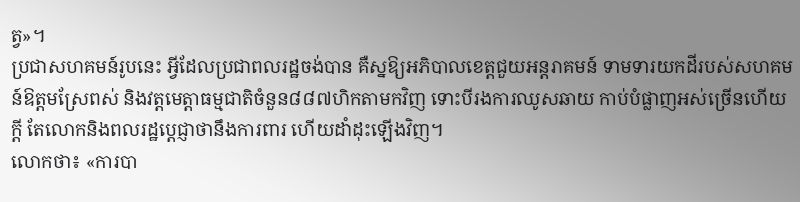ត្វ»។
ប្រជាសហគមន៍រូបនេះ អ្វីដែលប្រជាពលរដ្ឋចង់បាន គឺស្នឱ្យអភិបាលខេត្តជួយអន្តរាគមន៍ ទាមទារយកដីរបស់សហគមន៍ឱត្តមស្រែពស់ និងវត្តមេត្តាធម្មជាតិចំនួន៨៨៧ហិកតាមកវិញ ទោះបីរងការឈូសឆាយ កាប់បំផ្លាញអស់ច្រើនហើយក្ដី តែលោកនិងពលរដ្ឋប្ដេជ្ញាថានឹងការពារ ហើយដាំដុះឡើងវិញ។
លោកថា៖ «ការបា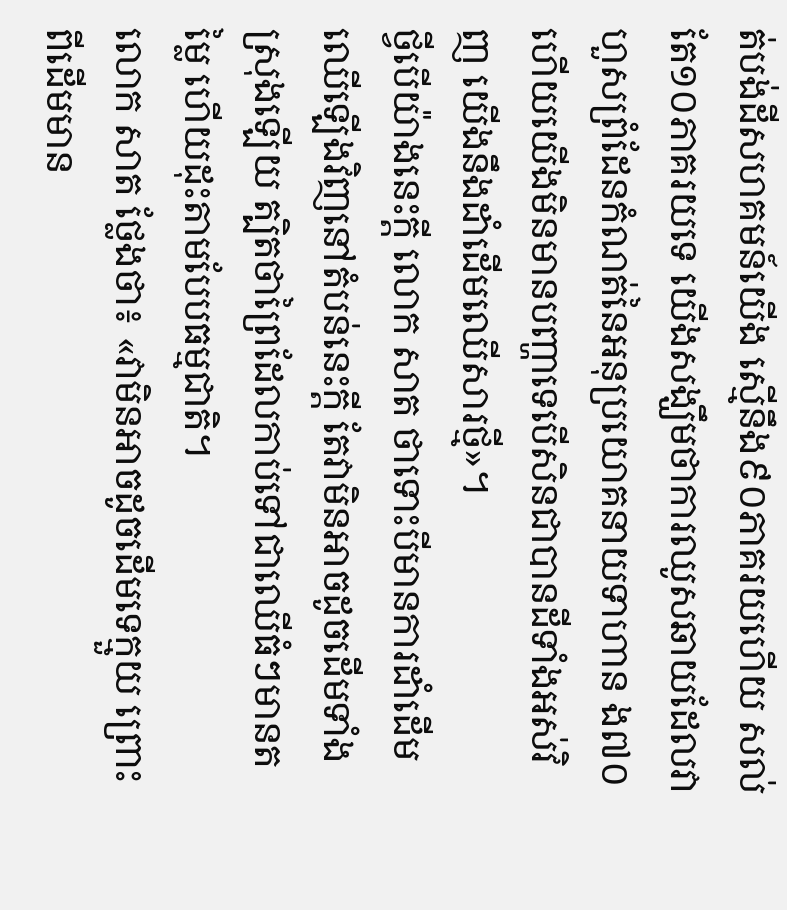ត់បង់ដីសហគមន៍យើង ស្មើនឹង៩០ភាគរយហើយ សល់តែ១០ភាគរយទេ យើងសង្ឃឹមថាការឈូសឆាយដែលវាហួសព្រំដែនកំណត់នៃអនុប្រយោគនាយទាហាន ង៧០ ហើយយើងមិនមានបញ្ហាទេបើសិនជាបានដីទាំងអស់វិញ យើងនឹងដាំដើមឈើសារថ្មី»។
ថ្វីបើយ៉ាងនេះក្ដី លោក សាត ថាទោះបីមានការដាំដើមឈើឡើងវិញនៅតំបន់នេះក្ដី តែវាមិនអាចដូចដើមទាំងស្រុងឡើយ ត្បិតថាព្រៃដែលកាប់ទៅជាឈើធំៗមានតម្លៃ ហើយដុះតាមបែបធម្មជាតិ។
លោក សាត ថ្លែងថា៖ «វាមិនអាចដូចដើមទេក្មួយ ព្រោះពីដើមមាន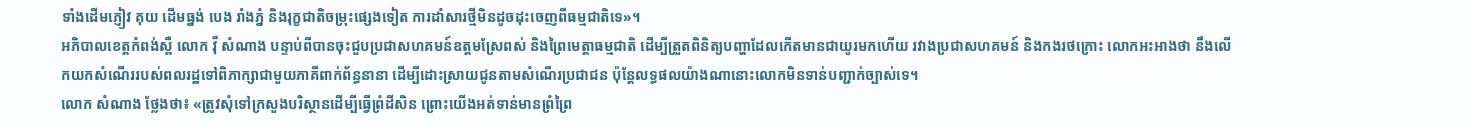ទាំងដើមភ្ញៀវ គុយ ដើមធ្នង់ បេង រាំងភ្នំ និងរុក្ខជាតិចម្រុះផ្សេងទៀត ការដាំសារថ្មីមិនដូចដុះចេញពីធម្មជាតិទេ»។
អភិបាលខេត្តកំពង់ស្ពឺ លោក វ៉ី សំណាង បន្ទាប់ពីបានចុះជួបប្រជាសហគមន៍ឧត្តមស្រែពស់ និងព្រៃមេត្តាធម្មជាតិ ដើម្បីត្រួតពិនិត្យបញ្ហាដែលកើតមានជាយូរមកហើយ រវាងប្រជាសហគមន៍ និងកងរថក្រោះ លោកអះអាងថា នឹងលើកយកសំណើររបស់ពលរដ្ឋទៅពិភាក្សាជាមួយភាគីពាក់ព័ន្ធនានា ដើម្បីដោះស្រាយជូនតាមសំណើរប្រជាជន ប៉ុន្តែលទ្ធផលយ៉ាងណានោះលោកមិនទាន់បញ្ជាក់ច្បាស់ទេ។
លោក សំណាង ថ្លែងថា៖ «ត្រូវសុំទៅក្រសួងបរិស្ថានដើម្បីធ្វើព្រំដីសិន ព្រោះយើងអត់ទាន់មានព្រំព្រៃ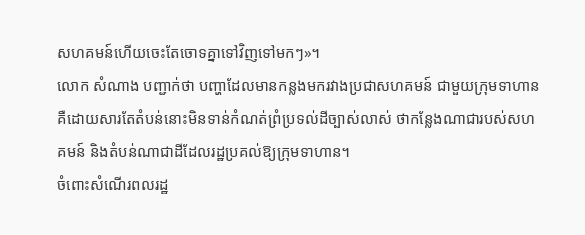សហគមន៍ហើយចេះតែចោទគ្នាទៅវិញទៅមកៗ»។
លោក សំណាង បញ្ជាក់ថា បញ្ហាដែលមានកន្លងមករវាងប្រជាសហគមន៍ ជាមួយក្រុមទាហាន គឺដោយសារតែតំបន់នោះមិនទាន់កំណត់ព្រំប្រទល់ដីច្បាស់លាស់ ថាកន្លែងណាជារបស់សហគមន៍ និងតំបន់ណាជាដីដែលរដ្ឋប្រគល់ឱ្យក្រុមទាហាន។
ចំពោះសំណើរពលរដ្ឋ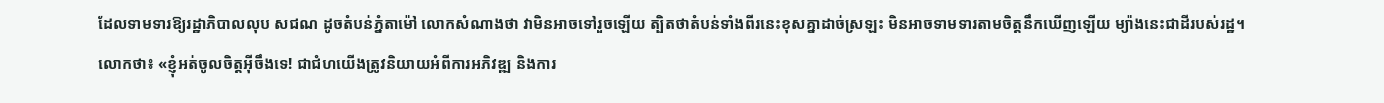ដែលទាមទារឱ្យរដ្ឋាភិបាលលុប សជណ ដូចតំបន់ភ្នំតាម៉ៅ លោកសំណាងថា វាមិនអាចទៅរួចឡើយ ត្បិតថាតំបន់ទាំងពីរនេះខុសគ្នាដាច់ស្រឡះ មិនអាចទាមទារតាមចិត្តនឹកឃើញឡើយ ម្យ៉ាងនេះជាដីរបស់រដ្ឋ។
លោកថា៖ «ខ្ញុំអត់ចូលចិត្តអ៊ីចឹងទេ! ជាជំហយើងត្រូវនិយាយអំពីការអភិវឌ្ឍ និងការ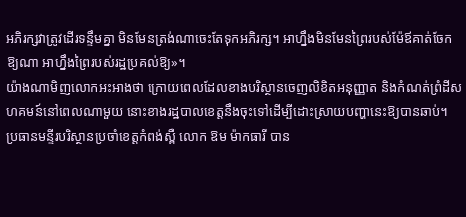អភិរក្សវាត្រូវដើរទន្ទឹមគ្នា មិនមែនត្រង់ណាចេះតែទុកអភិរក្ស។ អាហ្នឹងមិនមែនព្រៃរបស់ម៉ែឪគាត់ចែកឱ្យណា អាហ្នឹងព្រៃរបស់រដ្ឋប្រគល់ឱ្យ»។
យ៉ាងណាមិញលោកអះអាងថា ក្រោយពេលដែលខាងបរិស្ថានចេញលិខិតអនុញ្ញាត និងកំណត់ព្រំដីសហគមន៍នៅពេលណាមួយ នោះខាងរដ្ឋបាលខេត្តនឹងចុះទៅដើម្បីដោះស្រាយបញ្ហានេះឱ្យបានឆាប់។
ប្រធានមន្ទីរបរិស្ថានប្រចាំខេត្តកំពង់ស្ពឺ លោក ឱម ម៉ាកធារី បាន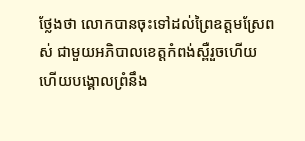ថ្លែងថា លោកបានចុះទៅដល់ព្រៃឧត្តមស្រែពស់ ជាមួយអភិបាលខេត្តកំពង់ស្ពឺរួចហើយ ហើយបង្គោលព្រំនឹង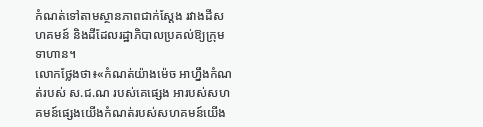កំណត់ទៅតាមស្ថានភាពជាក់ស្ដែង រវាងដីសហគមន៍ និងដីដែលរដ្ឋាភិបាលប្រគល់ឱ្យក្រុមទាហាន។
លោកថ្លែងថា៖«កំណត់យ៉ាងម៉េច អាហ្នឹងកំណត់របស់ ស.ជ.ណ របស់គេផ្សេង អារបស់សហគមន៍ផ្សេងយើងកំណត់របស់សហគមន៍យើង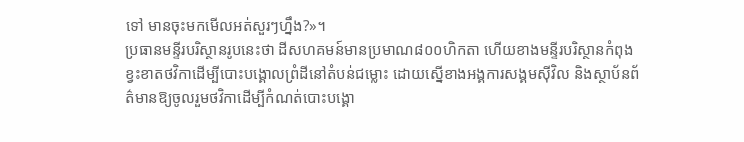ទៅ មានចុះមកមើលអត់សួរៗហ្នឹង?»។
ប្រធានមន្ទីរបរិស្ថានរូបនេះថា ដីសហគមន៍មានប្រមាណ៨០០ហិកតា ហើយខាងមន្ទីរបរិស្ថានកំពុងខ្វះខាតថវិកាដើម្បីបោះបង្គោលព្រំដីនៅតំបន់ជម្លោះ ដោយស្នើខាងអង្គការសង្គមស៊ីវិល និងស្ថាប័នព័ត៌មានឱ្យចូលរួមថវិកាដើម្បីកំណត់បោះបង្គោ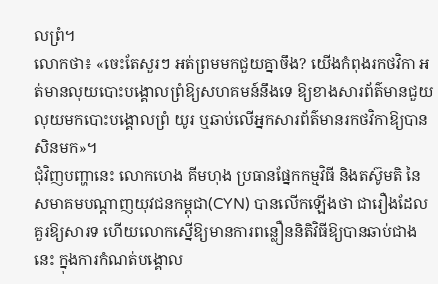លព្រំ។
លោកថា៖ «ចេះតែសួរៗ អត់ព្រមមកជួយគ្នាចឹង? យើងកំពុងរកថវិកា អត់មានលុយបោះបង្គោលព្រំឱ្យសហគមន៍នឹងទេ ឱ្យខាងសារព័ត៌មានជួយលុយមកបោះបង្គោលព្រំ យូរ ឬឆាប់លើអ្នកសារព័ត៌មានរកថវិកាឱ្យបានសិនមក»។
ជុំវិញបញ្ហានេះ លោកហេង គីមហុង ប្រធានផ្នែកកម្មវិធី និងតស៊ូមតិ នៃសមាគមបណ្ដាញយុវជនកម្ពុជា(CYN) បានលើកឡើងថា ជារឿងដែលគួរឱ្យសារទ ហើយលោកស្នើឱ្យមានការពន្លឿននិតិវិធីឱ្យបានឆាប់ជាងនេះ ក្នុងការកំណត់បង្គោល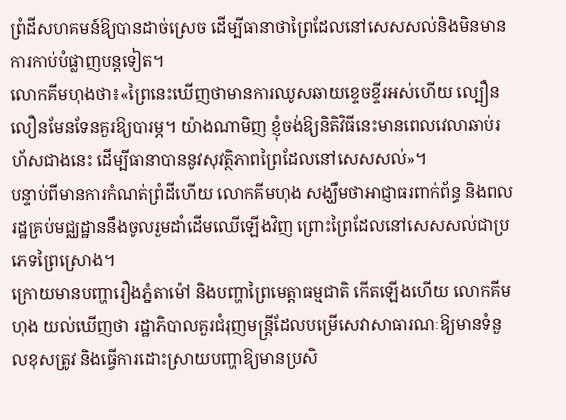ព្រំដីសហគមន៍ឱ្យបានដាច់ស្រេច ដើម្បីធានាថាព្រៃដែលនៅសេសសល់និងមិនមានការកាប់បំផ្លាញបន្តទៀត។
លោកគីមហុងថា៖«ព្រៃនេះឃើញថាមានការឈូសឆាយខ្ទេចខ្ទីរអស់ហើយ ល្បឿនលឿនមែនទែនគួរឱ្យបារម្ភ។ យ៉ាងណាមិញ ខ្ញុំចង់ឱ្យនិតិវិធីនេះមានពេលវេលាឆាប់រហ័សជាងនេះ ដើម្បីធានាបាននូវសុវត្ថិភាពព្រៃដែលនៅសេសសល់»។
បន្ទាប់ពីមានការកំណត់ព្រំដីហើយ លោកគីមហុង សង្ឃឹមថាអាជ្ញាធរពាក់ព័ន្ធ និងពលរដ្ឋគ្រប់មជ្ឈដ្ឋាននឹងចូលរួមដាំដើមឈើឡើងវិញ ព្រោះព្រៃដែលនៅសេសសល់ជាប្រភេទព្រៃស្រោង។
ក្រោយមានបញ្ហារឿងភ្នំតាម៉ៅ និងបញ្ហាព្រៃមេត្តាធម្មជាតិ កើតឡើងហើយ លោកគីមហុង យល់ឃើញថា រដ្ឋាភិបាលគួរជំរុញមន្រ្តីដែលបម្រើសេវាសាធារណៈឱ្យមានទំនួលខុសត្រូវ និងធ្វើការដោះស្រាយបញ្ហាឱ្យមានប្រសិ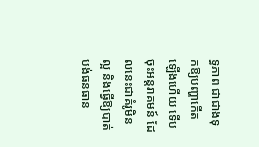ទ្ធភាព ជាជាងទុកឱ្យបញ្ហាកើតឡើងហើយ ទើបចុះអន្តរាគមន៍ ដែលនេះជាគំរូមិនល្អ និងធ្វើឱ្យបាត់បង់ធនធាន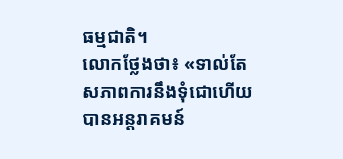ធម្មជាតិ។
លោកថ្លែងថា៖ «ទាល់តែសភាពការនឹងទុំជោហើយ បានអន្តរាគមន៍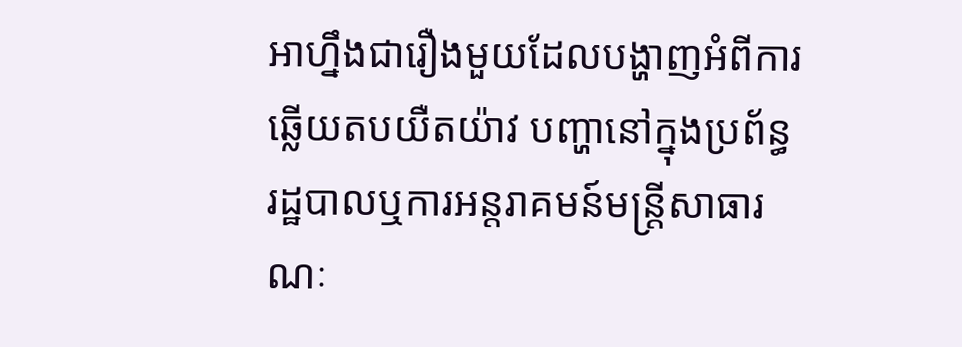អាហ្នឹងជារឿងមួយដែលបង្ហាញអំពីការឆ្លើយតបយឺតយ៉ាវ បញ្ហានៅក្នុងប្រព័ន្ធរដ្ឋបាលឬការអន្តរាគមន៍មន្រ្តីសាធារណៈ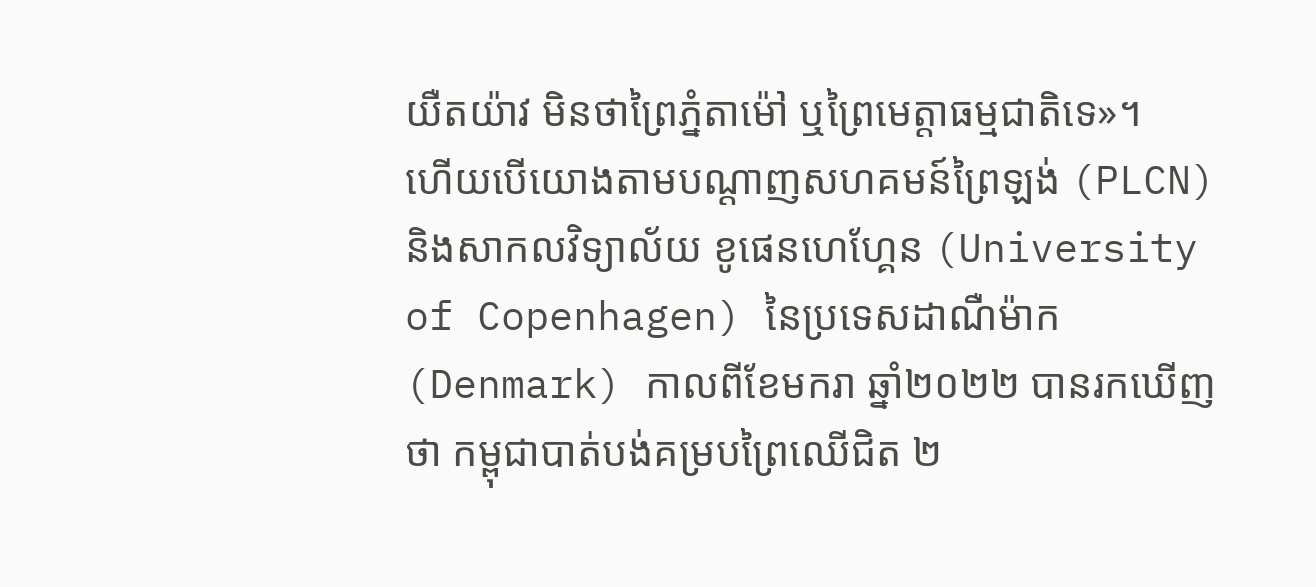យឺតយ៉ាវ មិនថាព្រៃភ្នំតាម៉ៅ ឬព្រៃមេត្តាធម្មជាតិទេ»។
ហើយបើយោងតាមបណ្ដាញសហគមន៍ព្រៃឡង់ (PLCN) និងសាកលវិទ្យាល័យ ខូផេនហេហ្គែន (University of Copenhagen) នៃប្រទេសដាណឺម៉ាក (Denmark) កាលពីខែមករា ឆ្នាំ២០២២ បានរកឃើញថា កម្ពុជាបាត់បង់គម្របព្រៃឈើជិត ២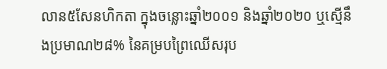លាន៥សែនហិកតា ក្នុងចន្លោះឆ្នាំ២០០១ និងឆ្នាំ២០២០ ឬស្មើនឹងប្រមាណ២៨% នៃគម្របព្រៃឈើសរុប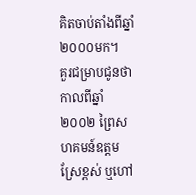គិតចាប់តាំងពីឆ្នាំ២០០០មក។
គួរជម្រាបជូនថា កាលពីឆ្នាំ២០០២ ព្រៃសហគមន៍ឧត្ដមស្រែខ្ពស់ ឬហៅ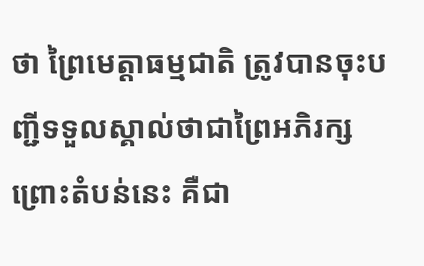ថា ព្រៃមេត្តាធម្មជាតិ ត្រូវបានចុះបញ្ជីទទួលស្គាល់ថាជាព្រៃអភិរក្ស ព្រោះតំបន់នេះ គឺជា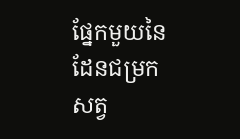ផ្នែកមួយនៃដែនជម្រកសត្វ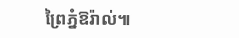ព្រៃភ្នំឱរ៉ាល់៕